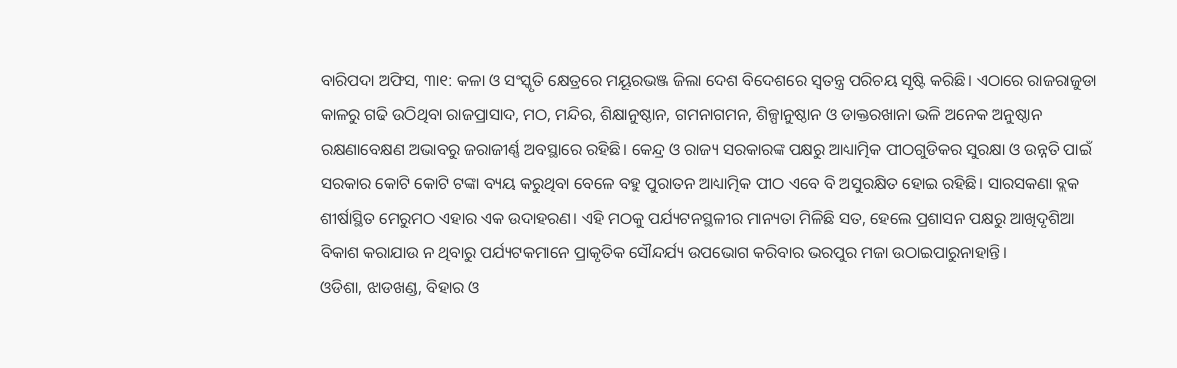ବାରିପଦା ଅଫିସ, ୩ା୧: କଳା ଓ ସଂସ୍କୃତି କ୍ଷେତ୍ରରେ ମୟୂରଭଞ୍ଜ ଜିଲା ଦେଶ ବିଦେଶରେ ସ୍ବତନ୍ତ୍ର ପରିଚୟ ସୃଷ୍ଟି କରିଛି। ଏଠାରେ ରାଜରାଜୁଡା କାଳରୁ ଗଢି ଉଠିଥିବା ରାଜପ୍ରାସାଦ, ମଠ, ମନ୍ଦିର, ଶିକ୍ଷାନୁଷ୍ଠାନ, ଗମନାଗମନ, ଶିଳ୍ପାନୁଷ୍ଠାନ ଓ ଡାକ୍ତରଖାନା ଭଳି ଅନେକ ଅନୁଷ୍ଠାନ ରକ୍ଷଣାବେକ୍ଷଣ ଅଭାବରୁ ଜରାଜୀର୍ଣ୍ଣ ଅବସ୍ଥାରେ ରହିଛି। କେନ୍ଦ୍ର ଓ ରାଜ୍ୟ ସରକାରଙ୍କ ପକ୍ଷରୁ ଆଧ୍ୟାତ୍ମିକ ପୀଠଗୁଡିକର ସୁରକ୍ଷା ଓ ଉନ୍ନତି ପାଇଁ ସରକାର କୋଟି କୋଟି ଟଙ୍କା ବ୍ୟୟ କରୁଥିବା ବେଳେ ବହୁ ପୁରାତନ ଆଧ୍ୟାତ୍ମିକ ପୀଠ ଏବେ ବି ଅସୁରକ୍ଷିତ ହୋଇ ରହିଛି। ସାରସକଣା ବ୍ଲକ ଶୀର୍ଷାସ୍ଥିତ ମେରୁମଠ ଏହାର ଏକ ଉଦାହରଣ। ଏହି ମଠକୁ ପର୍ଯ୍ୟଟନସ୍ଥଳୀର ମାନ୍ୟତା ମିଳିଛି ସତ, ହେଲେ ପ୍ରଶାସନ ପକ୍ଷରୁ ଆଖିଦୃଶିଆ ବିକାଶ କରାଯାଉ ନ ଥିବାରୁ ପର୍ଯ୍ୟଟକମାନେ ପ୍ରାକୃତିକ ସୌନ୍ଦର୍ଯ୍ୟ ଉପଭୋଗ କରିବାର ଭରପୁର ମଜା ଉଠାଇପାରୁନାହାନ୍ତି।
ଓଡିଶା, ଝାଡଖଣ୍ଡ, ବିହାର ଓ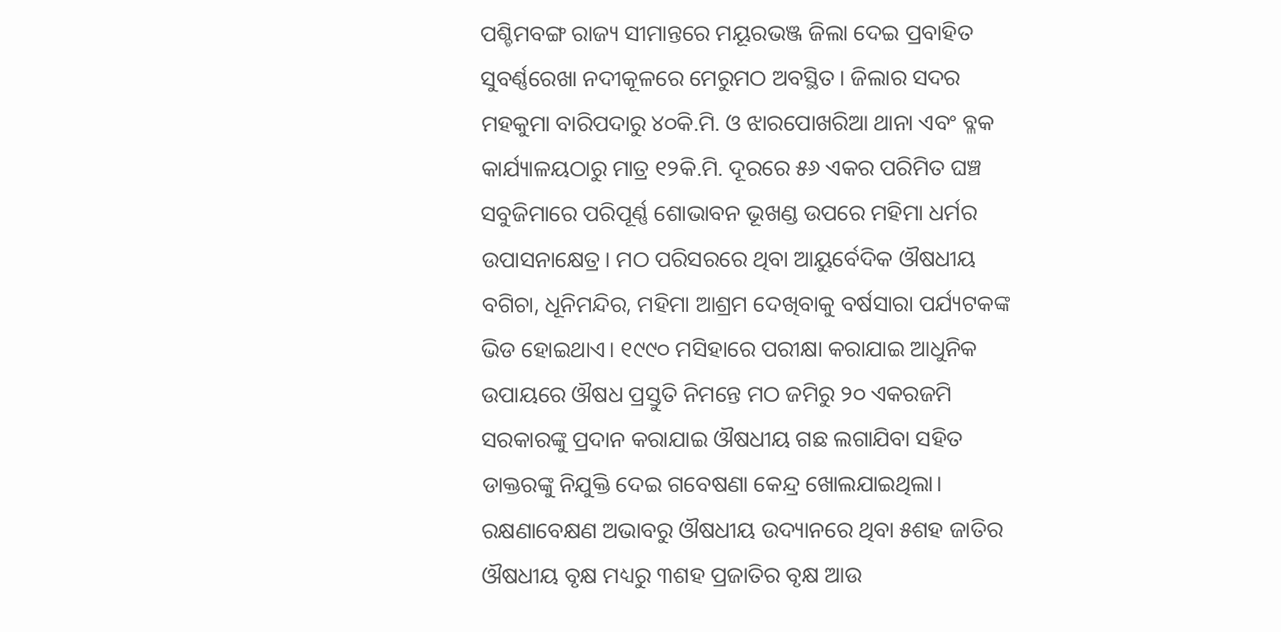ପଶ୍ଚିମବଙ୍ଗ ରାଜ୍ୟ ସୀମାନ୍ତରେ ମୟୂରଭଞ୍ଜ ଜିଲା ଦେଇ ପ୍ରବାହିତ ସୁବର୍ଣ୍ଣରେଖା ନଦୀକୂଳରେ ମେରୁମଠ ଅବସ୍ଥିତ। ଜିଲାର ସଦର ମହକୁମା ବାରିପଦାରୁ ୪୦କି.ମି. ଓ ଝାରପୋଖରିଆ ଥାନା ଏବଂ ବ୍ଳକ କାର୍ଯ୍ୟାଳୟଠାରୁ ମାତ୍ର ୧୨କି.ମି. ଦୂରରେ ୫୬ ଏକର ପରିମିତ ଘଞ୍ଚ ସବୁଜିମାରେ ପରିପୂର୍ଣ୍ଣ ଶୋଭାବନ ଭୂଖଣ୍ଡ ଉପରେ ମହିମା ଧର୍ମର ଉପାସନାକ୍ଷେତ୍ର। ମଠ ପରିସରରେ ଥିବା ଆୟୁର୍ବେଦିକ ଔଷଧୀୟ ବଗିଚା, ଧୂନିମନ୍ଦିର, ମହିମା ଆଶ୍ରମ ଦେଖିବାକୁ ବର୍ଷସାରା ପର୍ଯ୍ୟଟକଙ୍କ ଭିଡ ହୋଇଥାଏ। ୧୯୯୦ ମସିହାରେ ପରୀକ୍ଷା କରାଯାଇ ଆଧୁନିକ ଉପାୟରେ ଔଷଧ ପ୍ରସ୍ତୁତି ନିମନ୍ତେ ମଠ ଜମିରୁ ୨୦ ଏକରଜମି ସରକାରଙ୍କୁ ପ୍ରଦାନ କରାଯାଇ ଔଷଧୀୟ ଗଛ ଲଗାଯିବା ସହିତ ଡାକ୍ତରଙ୍କୁ ନିଯୁକ୍ତି ଦେଇ ଗବେଷଣା କେନ୍ଦ୍ର ଖୋଲଯାଇଥିଲା। ରକ୍ଷଣାବେକ୍ଷଣ ଅଭାବରୁ ଔଷଧୀୟ ଉଦ୍ୟାନରେ ଥିବା ୫ଶହ ଜାତିର ଔଷଧୀୟ ବୃକ୍ଷ ମଧ୍ୟରୁ ୩ଶହ ପ୍ରଜାତିର ବୃକ୍ଷ ଆଉ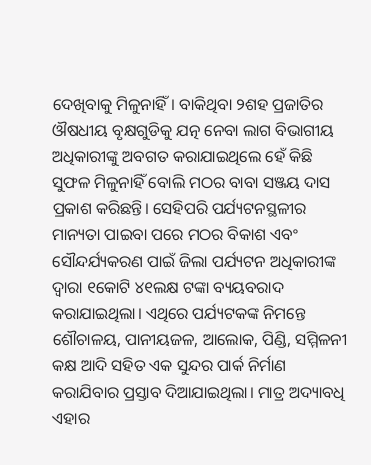ଦେଖିବାକୁ ମିଳୁନାହିଁ। ବାକିଥିବା ୨ଶହ ପ୍ରଜାତିର ଔଷଧୀୟ ବୃକ୍ଷଗୁଡିକୁ ଯତ୍ନ ନେବା ଲାଗ ବିଭାଗୀୟ ଅଧିକାରୀଙ୍କୁ ଅବଗତ କରାଯାଇଥିଲେ ହେଁ କିଛି ସୁଫଳ ମିଳୁନାହିଁ ବୋଲି ମଠର ବାବା ସଞ୍ଜୟ ଦାସ ପ୍ରକାଶ କରିଛନ୍ତି। ସେହିପରି ପର୍ଯ୍ୟଟନସ୍ଥଳୀର ମାନ୍ୟତା ପାଇବା ପରେ ମଠର ବିକାଶ ଏବଂ ସୌନ୍ଦର୍ଯ୍ୟକରଣ ପାଇଁ ଜିଲା ପର୍ଯ୍ୟଟନ ଅଧିକାରୀଙ୍କ ଦ୍ୱାରା ୧କୋଟି ୪୧ଲକ୍ଷ ଟଙ୍କା ବ୍ୟୟବରାଦ କରାଯାଇଥିଲା। ଏଥିରେ ପର୍ଯ୍ୟଟକଙ୍କ ନିମନ୍ତେ ଶୌଚାଳୟ, ପାନୀୟଜଳ, ଆଲୋକ, ପିଣ୍ଡି, ସମ୍ମିଳନୀ କକ୍ଷ ଆଦି ସହିତ ଏକ ସୁନ୍ଦର ପାର୍କ ନିର୍ମାଣ କରାଯିବାର ପ୍ରସ୍ତାବ ଦିଆଯାଇଥିଲା। ମାତ୍ର ଅଦ୍ୟାବଧି ଏହାର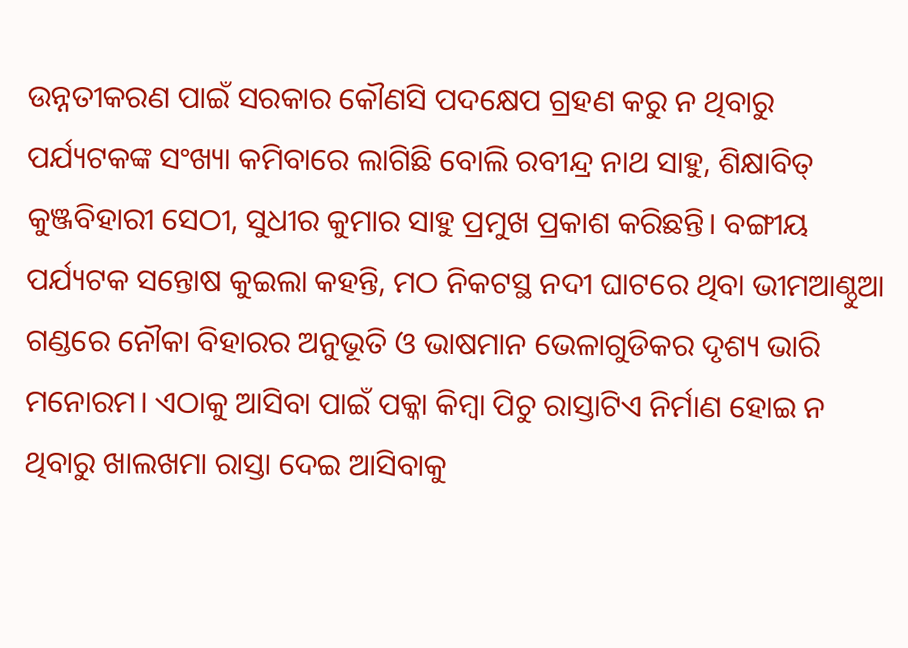ଉନ୍ନତୀକରଣ ପାଇଁ ସରକାର କୌଣସି ପଦକ୍ଷେପ ଗ୍ରହଣ କରୁ ନ ଥିବାରୁ ପର୍ଯ୍ୟଟକଙ୍କ ସଂଖ୍ୟା କମିବାରେ ଲାଗିଛି ବୋଲି ରବୀନ୍ଦ୍ର ନାଥ ସାହୁ, ଶିକ୍ଷାବିତ୍ କୁଞ୍ଜବିହାରୀ ସେଠୀ, ସୁଧୀର କୁମାର ସାହୁ ପ୍ରମୁଖ ପ୍ରକାଶ କରିଛନ୍ତି। ବଙ୍ଗୀୟ ପର୍ଯ୍ୟଟକ ସନ୍ତୋଷ କୁଇଲା କହନ୍ତି, ମଠ ନିକଟସ୍ଥ ନଦୀ ଘାଟରେ ଥିବା ଭୀମଆଣ୍ଠୁଆ ଗଣ୍ଡରେ ନୌକା ବିହାରର ଅନୁଭୂତି ଓ ଭାଷମାନ ଭେଳାଗୁଡିକର ଦୃଶ୍ୟ ଭାରି ମନୋରମ। ଏଠାକୁ ଆସିବା ପାଇଁ ପକ୍କା କିମ୍ବା ପିଚୁ ରାସ୍ତାଟିଏ ନିର୍ମାଣ ହୋଇ ନ ଥିବାରୁ ଖାଲଖମା ରାସ୍ତା ଦେଇ ଆସିବାକୁ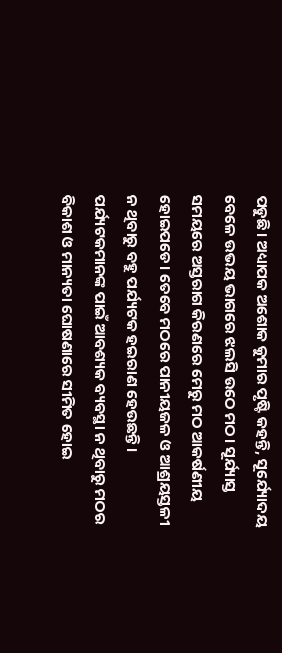ପଡୁଛି। ଅଧ୍ୟାପକ ଅଶୋକ କୁମାର ପୃଷ୍ଟି କହନ୍ତି, ସୂର୍ଯ୍ୟୋଦୟ ବେଳେ ଉଭୟ ଭାଗରେ ଝଲସି ଉଠେ ମଠ। ସୂର୍ଯ୍ୟାସ୍ତ ସମୟରେ ଅସ୍ତରାଗ କିରଣରେ ମେରୁ ମଠ ଆକର୍ଷଣୀୟ ହୋଇପଡେ। ତେବେ ମଠରେ ପାନୀୟଜଳ ଓ ଆଶ୍ରୟସ୍ତଳୀ ନ ଥିବାରୁ ବହୁ ପର୍ଯ୍ୟଟକ ହଇରାଣ ହେଉଛନ୍ତି। ପର୍ଯ୍ୟଟକମାନଙ୍କ ପାଇଁ ଆବଶ୍ୟକ ବ୍ୟବସ୍ଥା ନ ଥିବାରୁ ମଠର ବିକାଶ ଓ ମାନ୍ୟତା ଘୋଷଣାରେ ସୀମିତ ହୋଇ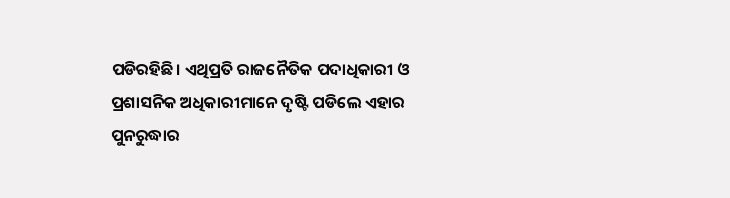ପଡିରହିଛି। ଏଥିପ୍ରତି ରାଜନୈତିକ ପଦାଧିକାରୀ ଓ ପ୍ରଶାସନିକ ଅଧିକାରୀମାନେ ଦୃଷ୍ଟି ପଡିଲେ ଏହାର ପୁନରୁଦ୍ଧାର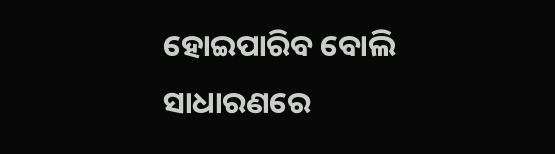ହୋଇପାରିବ ବୋଲି ସାଧାରଣରେ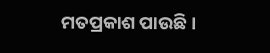ମତପ୍ରକାଶ ପାଉଛି।